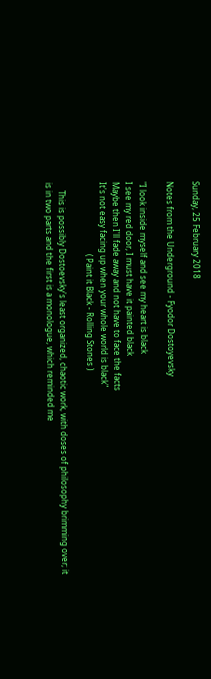Sunday, 25 February 2018

Notes from the Underground - Fyodor Dostoyevsky

"I look inside myself and see my heart is black
I see my red door, I must have it painted black
Maybe then I'll fade away and not have to face the facts
It's not easy facing up when your whole world is black"
                                    ( Paint it Black - Rolling Stones )

    This is possibly Dostoevsky's least organized, chaotic work, with doses of philosophy brimming over; it is in two parts and the first is a monologue, which reminded me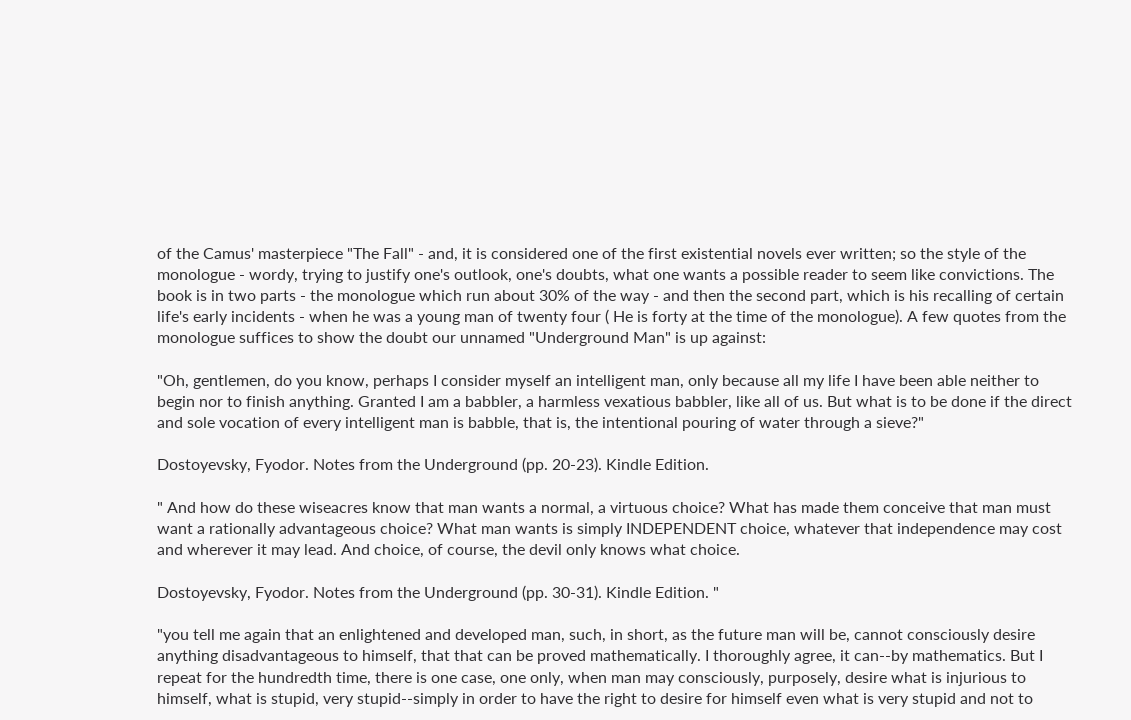of the Camus' masterpiece "The Fall" - and, it is considered one of the first existential novels ever written; so the style of the monologue - wordy, trying to justify one's outlook, one's doubts, what one wants a possible reader to seem like convictions. The book is in two parts - the monologue which run about 30% of the way - and then the second part, which is his recalling of certain life's early incidents - when he was a young man of twenty four ( He is forty at the time of the monologue). A few quotes from the monologue suffices to show the doubt our unnamed "Underground Man" is up against:

"Oh, gentlemen, do you know, perhaps I consider myself an intelligent man, only because all my life I have been able neither to begin nor to finish anything. Granted I am a babbler, a harmless vexatious babbler, like all of us. But what is to be done if the direct and sole vocation of every intelligent man is babble, that is, the intentional pouring of water through a sieve?"

Dostoyevsky, Fyodor. Notes from the Underground (pp. 20-23). Kindle Edition.

" And how do these wiseacres know that man wants a normal, a virtuous choice? What has made them conceive that man must want a rationally advantageous choice? What man wants is simply INDEPENDENT choice, whatever that independence may cost and wherever it may lead. And choice, of course, the devil only knows what choice.

Dostoyevsky, Fyodor. Notes from the Underground (pp. 30-31). Kindle Edition. "

"you tell me again that an enlightened and developed man, such, in short, as the future man will be, cannot consciously desire anything disadvantageous to himself, that that can be proved mathematically. I thoroughly agree, it can--by mathematics. But I repeat for the hundredth time, there is one case, one only, when man may consciously, purposely, desire what is injurious to himself, what is stupid, very stupid--simply in order to have the right to desire for himself even what is very stupid and not to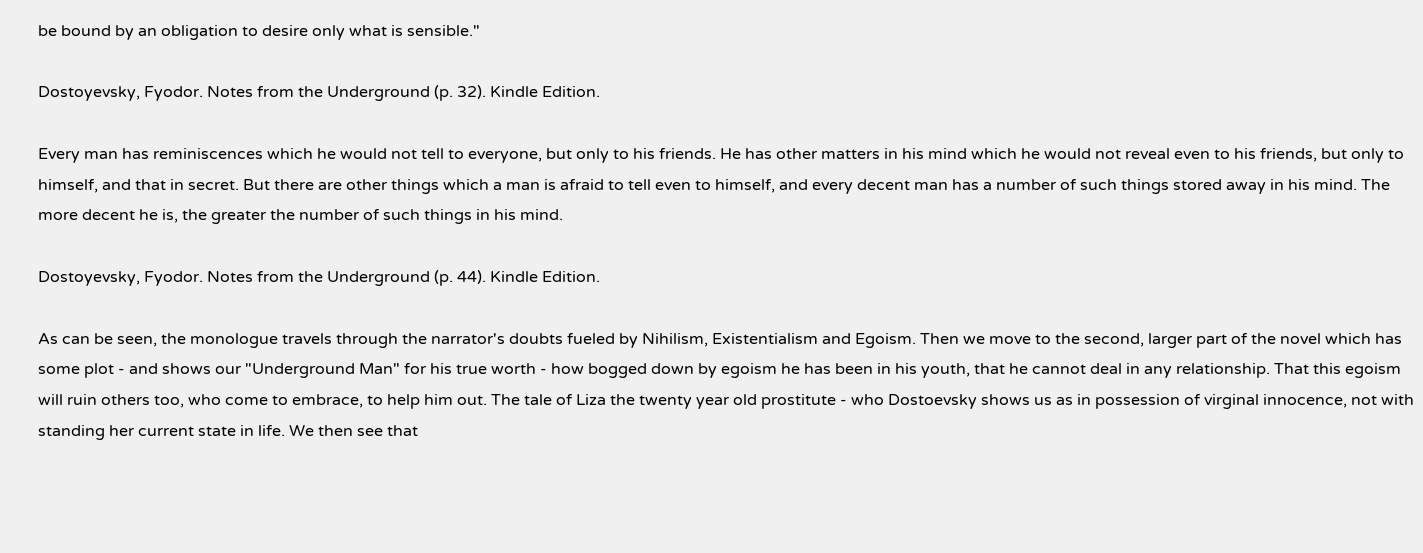be bound by an obligation to desire only what is sensible."

Dostoyevsky, Fyodor. Notes from the Underground (p. 32). Kindle Edition.

Every man has reminiscences which he would not tell to everyone, but only to his friends. He has other matters in his mind which he would not reveal even to his friends, but only to himself, and that in secret. But there are other things which a man is afraid to tell even to himself, and every decent man has a number of such things stored away in his mind. The more decent he is, the greater the number of such things in his mind.

Dostoyevsky, Fyodor. Notes from the Underground (p. 44). Kindle Edition.

As can be seen, the monologue travels through the narrator's doubts fueled by Nihilism, Existentialism and Egoism. Then we move to the second, larger part of the novel which has some plot - and shows our "Underground Man" for his true worth - how bogged down by egoism he has been in his youth, that he cannot deal in any relationship. That this egoism will ruin others too, who come to embrace, to help him out. The tale of Liza the twenty year old prostitute - who Dostoevsky shows us as in possession of virginal innocence, not with standing her current state in life. We then see that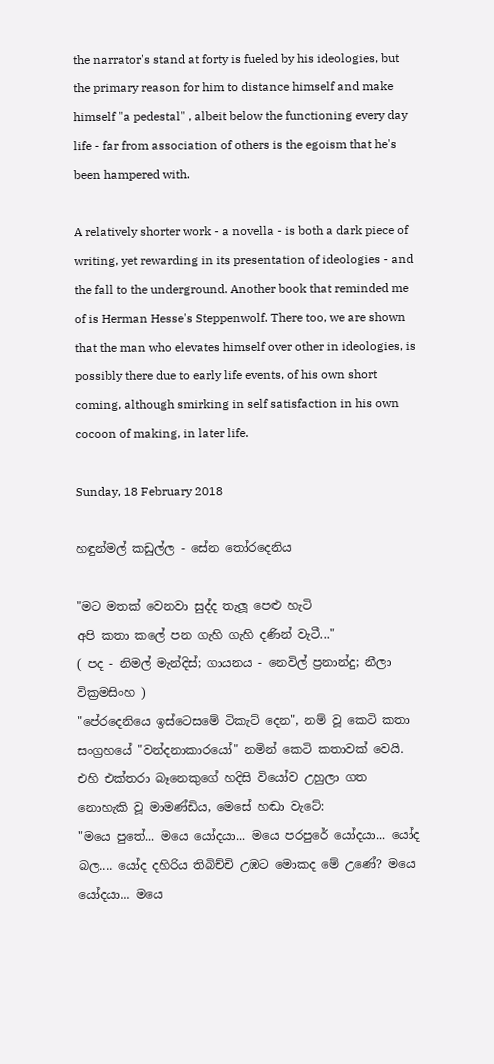the narrator's stand at forty is fueled by his ideologies, but the primary reason for him to distance himself and make himself "a pedestal" , albeit below the functioning every day life - far from association of others is the egoism that he's been hampered with.

A relatively shorter work - a novella - is both a dark piece of writing, yet rewarding in its presentation of ideologies - and the fall to the underground. Another book that reminded me of is Herman Hesse's Steppenwolf. There too, we are shown that the man who elevates himself over other in ideologies, is possibly there due to early life events, of his own short coming, although smirking in self satisfaction in his own cocoon of making, in later life.

Sunday, 18 February 2018

හඳුන්මල් කඩුල්ල - සේන තෝරදෙනිය

"මට මතක් වෙනවා සුද්ද තැලූ පෙළු හැටි
අපි කතා කලේ පන ගැහි ගැහි දණින් වැටී..."
( පද - නිමල් මැන්දිස්; ගායනය - නෙවිල් ප්‍රනාන්දු; නීලා වික්‍රමසිංහ )
"පේරදෙනියෙ ඉස්ටෙසමේ ටිකැට් දෙන", නම් වූ කෙටි කතා සංග්‍රහයේ "වන්දනාකාරයෝ" නමින් කෙටි කතාවක් වෙයි. එහි එක්තරා බෑනෙකුගේ හදිසි වියෝව උහුලා ගත නොහැකි වූ මාමණ්ඩිය, මෙසේ හඬා වැටේ:
"මයෙ පුතේ... මයෙ යෝදයා... මයෙ පරපුරේ යෝදයා... යෝද බල.... යෝද දහිරිය තිබිච්චි උඹට මොකද මේ උණේ? මයෙ යෝදයා... මයෙ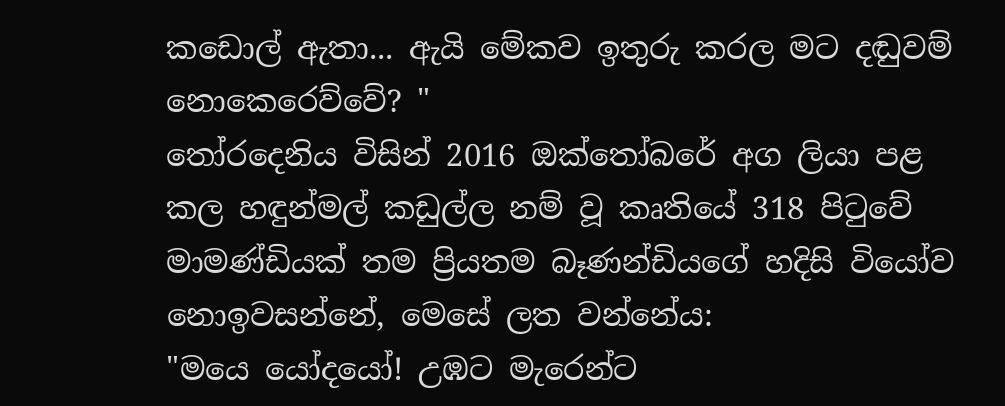කඩොල් ඇතා... ඇයි මේකව ඉතුරු කරල මට දඬුවම් නොකෙරෙව්වේ? "
තෝරදෙනිය විසින් 2016 ඔක්තෝබරේ අග ලියා පළ කල හඳුන්මල් කඩුල්ල නම් වූ කෘතියේ 318 පිටුවේ මාමණ්ඩියක් තම ප්‍රියතම බෑණන්ඩියගේ හදිසි වියෝව නොඉවසන්නේ, මෙසේ ලත වන්නේය:
"මයෙ යෝදයෝ! උඹට මැරෙන්ට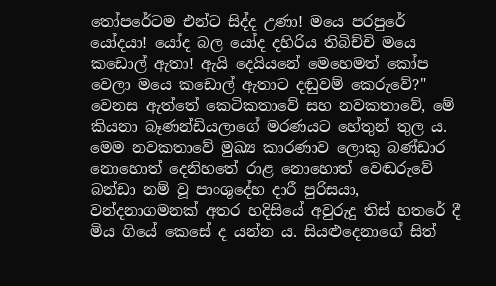තෝපරේටම එන්ට සිද්ද උණා! මයෙ පරපුරේ යෝදයා! යෝද බල යෝද දහිරිය තිබිච්චි මයෙ කඩොල් ඇතා! ඇයි දෙයියනේ මෙහෙමත් කෝප වෙලා මයෙ කඩොල් ඇතාට දඬුවම් කෙරුවේ?"
වෙනස ඇත්තේ කෙටිකතාවේ සහ නවකතාවේ, මේ කියනා බෑණන්ඩියලාගේ මරණයට හේතුන් තුල ය. මෙම නවකතාවේ මුඛ්‍ය කාරණාව ලොකු බණ්ඩාර නොහොත් දෙනිහතේ රාළ නොහොත් වෙඬරුවේ බන්ඩා නම් වූ පාංශුදේහ දාරී පුරිසයා, වන්දනාගමනක් අතර හදිසියේ අවුරුදු තිස් හතරේ දී මිය ගියේ කෙසේ ද යන්න ය. සියළුදෙනාගේ සිත්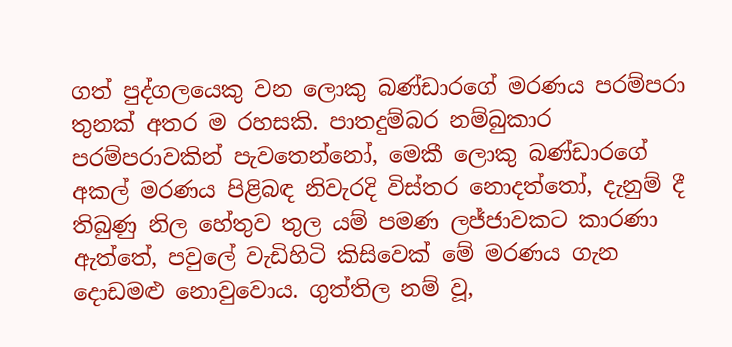ගත් පුද්ගලයෙකු වන ලොකු බණ්ඩාරගේ මරණය පරම්පරා තුනක් අතර ම රහසකි. පාතදුම්බර නම්බුකාර පරම්පරාවකින් පැවතෙන්නෝ, මෙකී ලොකු බණ්ඩාරගේ අකල් මරණය පිළිබඳ නිවැරදි විස්තර නොදත්තෝ, දැනුම් දී තිබුණු නිල හේතුව තුල යම් පමණ ලජ්ජාවකට කාරණා ඇත්තේ, පවුලේ වැඩිහිටි කිසිවෙක් මේ මරණය ගැන දොඩමළු නොවුවොය. ගුත්තිල නම් වූ,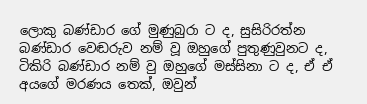ලොකු බණ්ඩාර ගේ මුණුබුරා ට ද, සුසිරිරත්න බණ්ඩාර වෙඬරුව නම් වූ ඔහුගේ පුතුණුවුනට ද, ටිකිරි බණ්ඩාර නම් වු ඔහුගේ මස්සිනා ට ද, ඒ ඒ අයගේ මරණය තෙක්, ඔවුන්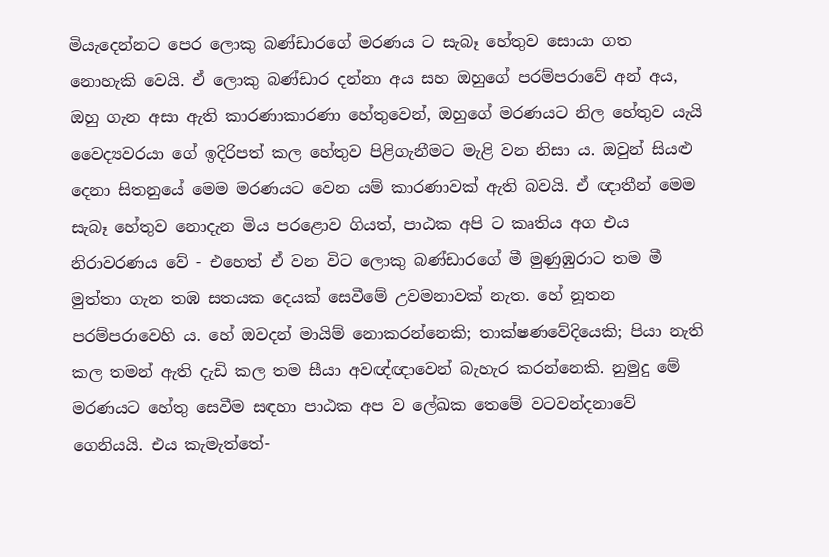මියැදෙන්නට පෙර ලොකු බණ්ඩාරගේ මරණය ට සැබෑ හේතුව සොයා ගත නොහැකි වෙයි. ඒ ලොකු බණ්ඩාර දන්නා අය සහ ඔහුගේ පරම්පරාවේ අන් අය, ඔහු ගැන අසා ඇති කාරණාකාරණා හේතුවෙන්, ඔහුගේ මරණයට නිල හේතුව යැයි වෛද්‍යවරයා ගේ ඉදිරිපත් කල හේතුව පිළිගැනීමට මැළි වන නිසා ය. ඔවුන් සියළු දෙනා සිතනුයේ මෙම මරණයට වෙන යම් කාරණාවක් ඇති බවයි. ඒ ඥාතීන් මෙම සැබෑ හේතුව නොදැන මිය පරළොව ගියත්, පාඨක අපි ට කෘතිය අග එය නිරාවරණය වේ - එහෙත් ඒ වන විට ලොකු බණ්ඩාරගේ මී මුණුඹුරාට තම මී මුත්තා ගැන තඹ සතයක දෙයක් සෙවීමේ උවමනාවක් නැත. හේ නූතන පරම්පරාවෙහි ය. හේ ඔවදන් මායිම් නොකරන්නෙකි; තාක්ෂණවේදියෙකි; පියා නැති කල තමන් ඇති දැඩි කල තම සීයා අවඥ්ඥාවෙන් බැහැර කරන්නෙකි. නුමුදු මේ මරණයට හේතු සෙවීම සඳහා පාඨක අප ව ලේඛක තෙමේ වටවන්දනාවේ ගෙනියයි. එය කැමැත්තේ-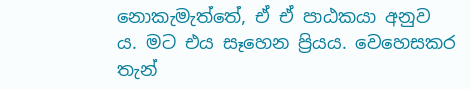නොකැමැත්තේ, ඒ ඒ පාඨකයා අනුව ය. මට එය සෑහෙන ප්‍රියය. වෙහෙසකර තැන්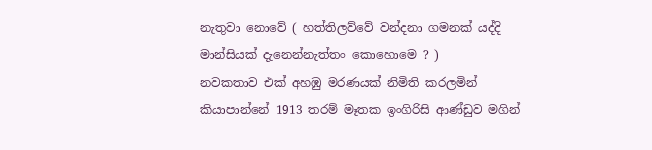නැතුවා නොවේ ( හත්තිලව්වේ වන්දනා ගමනක් යද්දි මාන්සියක් දැනෙන්නැත්තං කොහොමෙ ? )
නවකතාව එක් අහඹු මරණයක් නිමිති කරලමින් කියාපාන්නේ 1913 තරම් මෑතක ඉංගිරිසි ආණ්ඩුව මගින්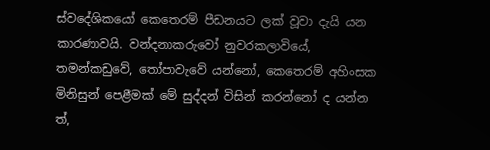ස්වදේශිකයෝ කෙතෙරම් පීඩනයට ලක් වූවා දැයි යන කාරණාවයි. වන්දනාකරුවෝ නුවරකලාවියේ, තමන්කඩුවේ, තෝපාවැවේ යන්නෝ, කෙතෙරම් අහිංසක මිනිසුන් පෙළීමක් මේ සුද්දන් විසින් කරන්නෝ ද යන්න ත්,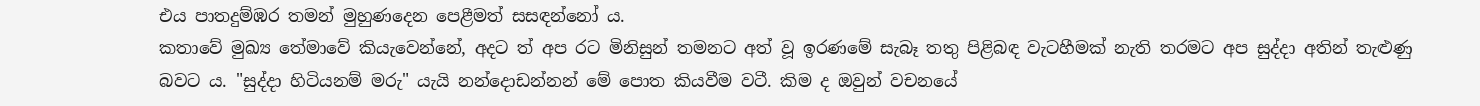එය පාතදුම්ඹර තමන් මුහුණදෙන පෙළීමත් සසඳන්නෝ ය.
කතාවේ මුඛ්‍ය තේමාවේ කියැවෙන්නේ, අදට ත් අප රට මිනිසුන් තමනට අත් වූ ඉරණමේ සැබෑ තතු පිළිබඳ වැටහීමක් නැති තරමට අප සුද්දා අතින් තැළුණු බවට ය. "සුද්දා හිටියනම් මරු" යැයි නන්දොඩන්නන් මේ පොත කියවීම වටී. කිම ද ඔවුන් වචනයේ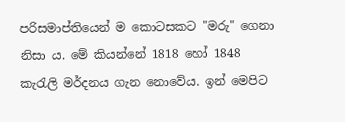පරිසමාප්තියෙන් ම කොටසකට "මරු" ගෙනා නිසා ය. මේ කියන්නේ 1818 හෝ 1848 කැරැලි මර්දනය ගැන නොවේය. ඉන් මෙපිට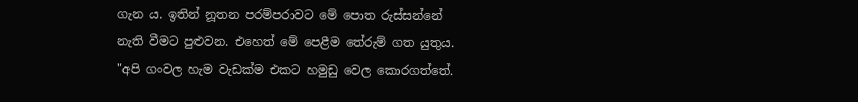ගැන ය. ඉතින් නූතන පරම්පරාවට මේ පොත රුස්සන්නේ නැති වීමට පුළුවන. එහෙත් මේ පෙළීම තේරුම් ගත යුතුය.
"අපි ගංවල හැම වැඩක්ම එකට හමුඩු වෙල කොරගත්තේ.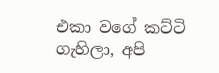එකා වගේ කට්ටි ගැහිලා, අපි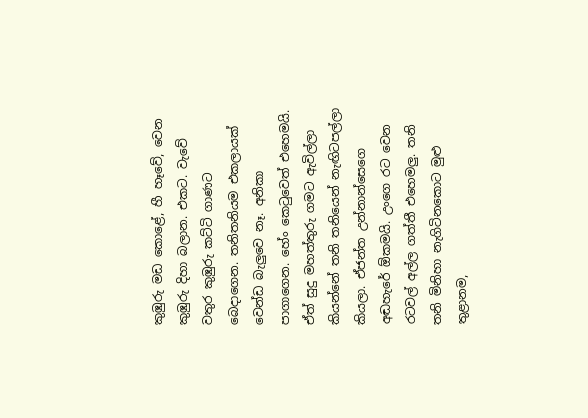කුඹුරු මඩ කොළේ, හී හෑවේ, වෙන කුඹුරු දිහා බලාන. එකට. වැවේ වතුර කුඹුරු කට්ටි ගාණට බෙදාගෙන. තනිතනියම එකලායක් වෙන්ඩ බැලුවෙ නෑ. අනිකා පාගාගෙන. හේං කෙටුවෙත් එහෙමයි. ඒත් සුදු මහත්තුරු ගමට ඇවිල්ලා කියන්නේ තනි තනියෙන් නැඟිටපල්ලා කියලා. ඒජන්ත උන්නාන්සෙගෙ අඬහැරේ ඕකමයි. උංගෙ රට වෙන රටවල් අල්ල ගත්තී එහෙමලු. තනි තනි මිනිහා නැගිටිනකොට මුළු තුළානම,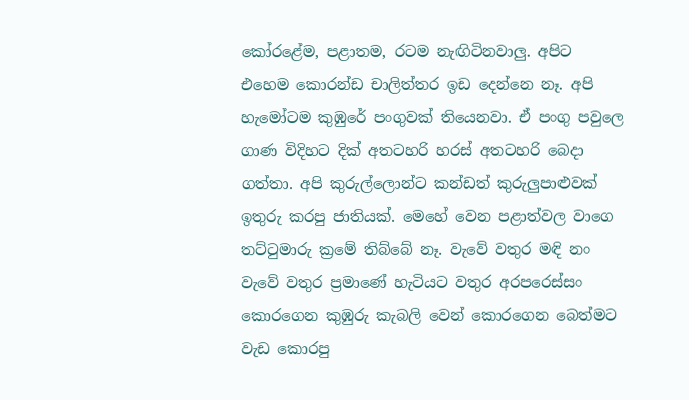කෝරළේම, පළාතම, රටම නැඟිටිනවාලු. අපිට එහෙම කොරන්ඩ චාලිත්තර ඉඩ දෙන්නෙ නෑ. අපි හැමෝටම කුඹුරේ පංගුවක් තියෙනවා. ඒ පංගු පවුලෙ ගාණ විදිහට දික් අතටහරි හරස් අතටහරි බෙදා ගත්තා. අපි කුරුල්ලොන්ට කන්ඩත් කුරුලුපාළුවක් ඉතුරු කරපු ජාතියක්. මෙහේ වෙන පළාත්වල වාගෙ තට්ටුමාරු ක්‍රමේ තිබ්බේ නෑ. වැවේ වතුර මඳි නං වැවේ වතුර ප්‍රමාණේ හැටියට වතුර අරපරෙස්සං කොරගෙන කුඹුරු කැබලි වෙන් කොරගෙන බෙත්මට වැඩ කොරපු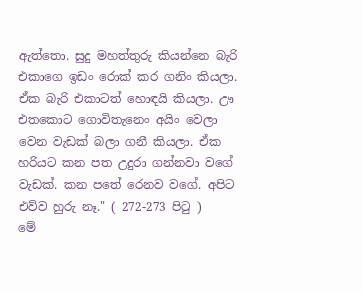ඇත්තො. සුදු මහත්තුරු කියන්නෙ බැරි එකාගෙ ඉඩං රොක් කර ගනිං කියලා. ඒක බැරි එකාටත් හොඳයි කියලා. ඌ එතකොට ගොවිතැනෙං අයිං වෙලා වෙන වැඩක් බලා ගනී කියලා. ඒක හරියට කන පත උදුරා ගන්නවා වගේ වැඩක්. කන පතේ රෙනව වගේ. අපිට එව්ව හුරු නෑ." ( 272-273 පිටු )
මේ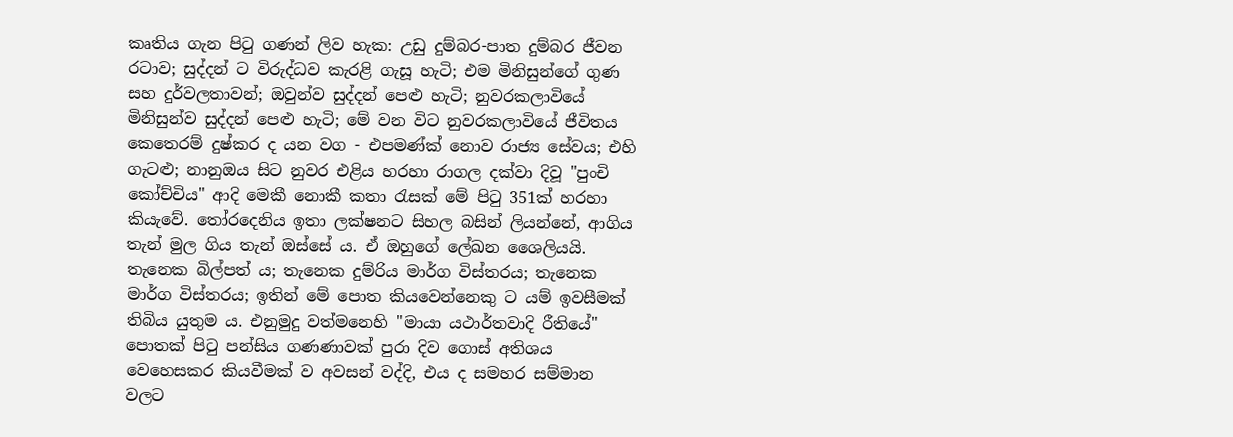කෘතිය ගැන පිටු ගණන් ලිව හැක: උඩු දුම්බර-පාත දුම්බර ජීවන රටාව; සුද්දන් ට විරුද්ධව කැරළි ගැසූ හැටි; එම මිනිසුන්ගේ ගුණ සහ දුර්වලතාවන්; ඔවුන්ව සුද්දන් පෙළු හැටි; නුවරකලාවියේ මිනිසුන්ව සුද්දන් පෙළු හැටි; මේ වන විට නුවරකලාවියේ ජීවිතය කෙතෙරම් දුෂ්කර ද යන වග - එපමණ්ක් නොව රාජ්‍ය සේවය; එහි ගැටළු; නානුඔය සිට නුවර එළිය හරහා රාගල දක්වා දිවූ "පුංචි කෝච්චිය" ආදි මෙකී නොකී කතා රැසක් මේ පිටු 351ක් හරහා කියැවේ. තෝරදෙනිය ඉතා ලක්ෂනට සිහල බසින් ලියන්නේ, ආගිය තැන් මුල ගිය තැන් ඔස්සේ ය. ඒ ඔහුගේ ලේඛන ශෛලියයි. තැනෙක බිල්පත් ය; තැනෙක දුම්රිය මාර්ග විස්තරය; තැනෙක මාර්ග විස්තරය; ඉතින් මේ පොත කියවෙන්නෙකු ට යම් ඉවසීමක් තිබිය යුතුම ය. එනුමුදු වත්මනෙහි "මායා යථාර්තවාදි රීතියේ" පොතක් පිටු පන්සිය ගණණාවක් පුරා දිව ගොස් අතිශය වෙහෙසකර කියවීමක් ව අවසන් වද්දි, එය ද සමහර සම්මාන වලට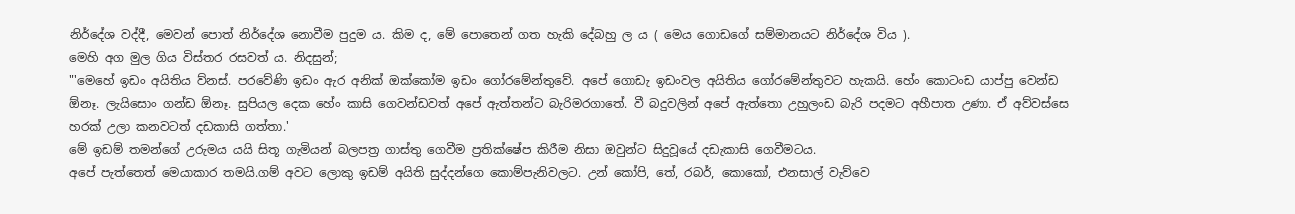නිර්දේශ වද්දී, මෙවන් පොත් නිර්දේශ නොවීම පුදුම ය. කිම ද, මේ පොතෙන් ගත හැකි දේබහු ල ය ( මෙය ගොඩගේ සම්මානයට නිර්දේශ විය ).
මෙහි අග මුල ගිය විස්තර රසවත් ය. නිදසුන්;
"'මෙහේ ඉඩං අයිතිය ව්නස්. පරවේණි ඉඩං ඇර අනික් ඔක්කෝම ඉඩං ගෝරමේන්තුවේ. අපේ ගොඩැ ඉඩංවල අයිතිය ගෝරමේන්තුවට හැකයි. හේං කොටංඩ යාප්පු වෙන්ඩ ඕනෑ. ලැයිසොං ගන්ඩ ඕනෑ. සුපියල දෙක හේං කාසි ගෙවන්ඩවත් අපේ ඇත්තන්ට බැරිමරගාතේ. වී බදුවලින් අපේ ඇත්තො උහුලංඩ බැරි පදමට අහීපාත උණා. ඒ අව්වස්සෙ හරක් උලා කනවටත් දඩකාසි ගත්තා.'
මේ ඉඩම් තමන්ගේ උරුමය යයි සිතූ ගැමියන් බලපත්‍ර ගාස්තු ගෙවීම ප්‍රතික්ෂේප කිරීම නිසා ඔවුන්ට සිදුවූයේ දඩැකාසි ගෙවීමටය.
අපේ පැත්තෙත් මෙයාකාර තමයි.ගම් අවට ලොකු ඉඩම් අයිති සුද්දන්ගෙ කොම්පැනිවලට. උන් කෝපි, තේ, රබර්, කොකෝ, එනසාල් වැව්වෙ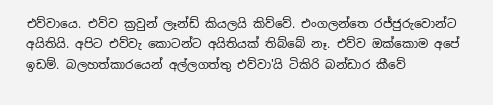එව්වායෙ. එව්ව ක්‍රවුන් ලෑන්ඩ් කියලයි කිව්වේ. එංගලන්තෙ රජ්ජුරුවොන්ට අයිතියි. අපිට එව්වැ කොටන්ට අයිතියක් තිබ්බේ නෑ. එව්ව ඔක්කොම අපේ ඉඩම්. බලහත්කාරයෙන් අල්ලගත්තු එව්වා'යි ටිකිරි බන්ඩාර කීවේ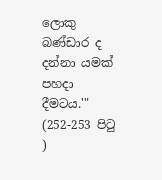ලොකු බණ්ඩාර ද දන්නා යමක් පහදා දීමටය.'" (252-253 පිටු )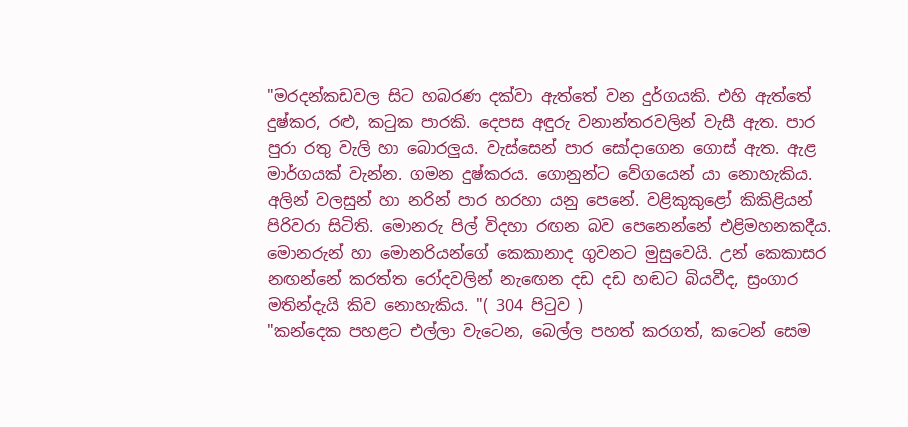"මරදන්කඩවල සිට හබරණ දක්වා ඇත්තේ වන දුර්ගයකි. එහි ඇත්තේ දුෂ්කර, රළු, කටුක පාරකි. දෙපස අඳුරු වනාන්තරවලින් වැසී ඇත. පාර පුරා රතු වැලි හා බොරලුය. වැස්සෙන් පාර සෝදාගෙන ගොස් ඇත. ඇළ මාර්ගයක් වැන්න. ගමන දුෂ්කරය. ගොනුන්ට වේගයෙන් යා නොහැකිය. අලින් වලසුන් හා නරින් පාර හරහා යනු පෙනේ. වළිකුකුළෝ කිකිළියන් පිරිවරා සිටිති. මොනරු පිල් විදහා රඟන බව පෙනෙන්නේ එළිමහනකදීය. මොනරුන් හා මොනරියන්ගේ කෙකානාද ගුවනට මුසුවෙයි. උන් කෙකාසර නඟන්නේ කරත්ත රෝදවලින් නැඟෙන දඩ දඩ හඬට බියවීද, ස්‍රංගාර මතින්දැයි කිව නොහැකිය. "( 304 පිටුව )
"කන්දෙක පහළට එල්ලා වැටෙන, බෙල්ල පහත් කරගත්, කටෙන් සෙම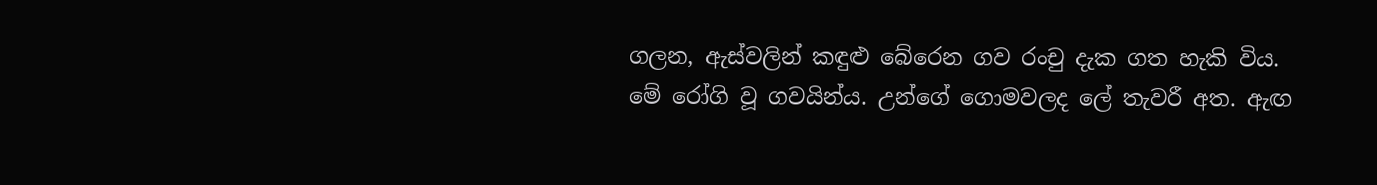ගලන, ඇස්වලින් කඳුළු බේරෙන ගව රංචු දැක ගත හැකි විය. මේ රෝගි වූ ගවයින්ය. උන්ගේ ගොමවලද ලේ තැවරී අත. ඇඟ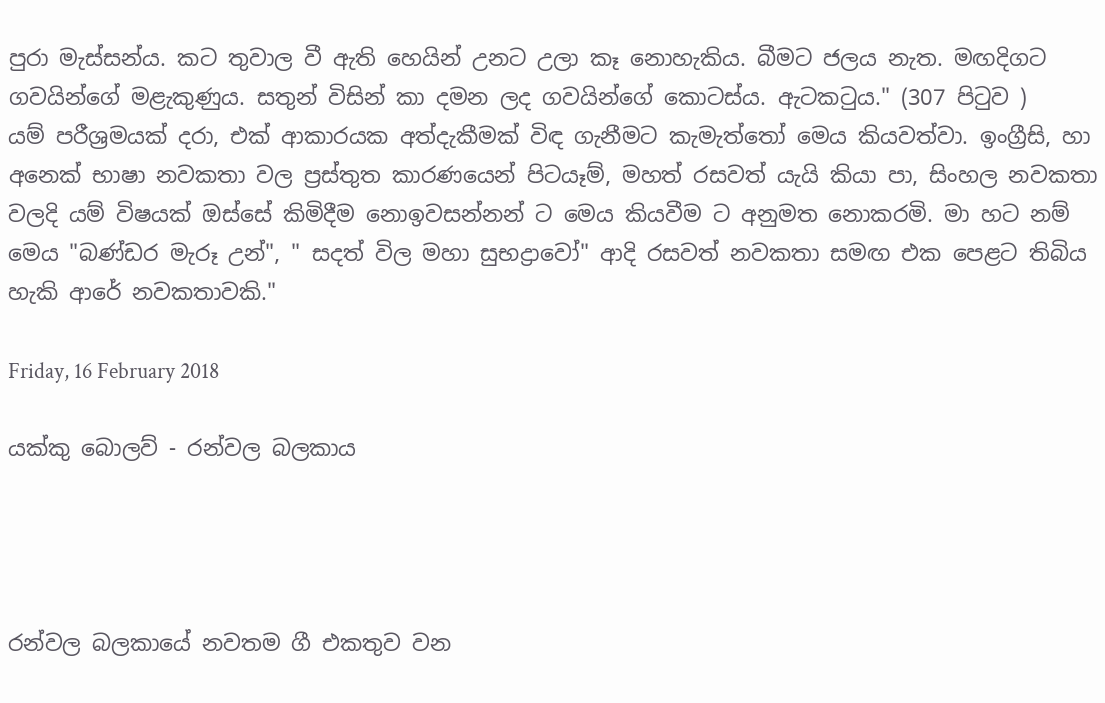පුරා මැස්සන්ය. කට තුවාල වී ඇති හෙයින් උනට උලා කෑ නොහැකිය. බීමට ජලය නැත. මඟදිගට ගවයින්ගේ මළැකුණුය. සතුන් විසින් කා දමන ලද ගවයින්ගේ කොටස්ය. ඇටකටුය." (307 පිටුව )
යම් පරීශ්‍රමයක් දරා, එක් ආකාරයක අත්දැකීමක් විඳ ගැනීමට කැමැත්තෝ මෙය කියවත්වා. ඉංග්‍රීසි, හා අනෙක් භාෂා නවකතා වල ප්‍රස්තුත කාරණයෙන් පිටයෑම්, මහත් රසවත් යැයි කියා පා, සිංහල නවකතා වලදි යම් විෂයක් ඔස්සේ කිමිදීම නොඉවසන්නන් ට මෙය කියවීම ට අනුමත නොකරමි. මා හට නම් මෙය "බණ්ඩර මැරූ උන්", " සදත් විල මහා සුභද්‍රාවෝ" ආදි රසවත් නවකතා සමඟ එක පෙළට තිබිය හැකි ආරේ නවකතාවකි."

Friday, 16 February 2018

යක්කු බොලව් - රන්වල බලකාය




රන්වල බලකායේ නවතම ගී එකතුව වන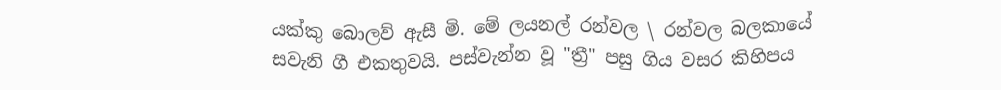යක්කු බොලව් ඇසී මි. මේ ලයනල් රන්වල \ රන්වල බලකායේ සවැනි ගී එකතුවයි. පස්වැන්න වූ "ත්‍රී" පසු ගිය වසර කිහිපය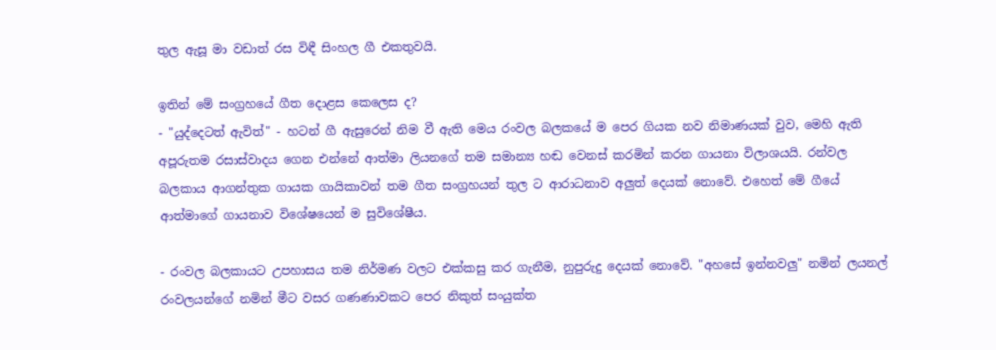තුල ඇසූ මා වඩාත් රස විඳී සිංහල ගී එකතුවයි.

ඉතින් මේ සංග්‍රහයේ ගීත දොළස කෙලෙස ද?
- "යුද්දෙටත් ඇවිත්" - හටන් ගී ඇසුරෙන් නිම වී ඇති මෙය රංවල බලකයේ ම පෙර ගියක නව නිමාණයක් වුව, මෙහි ඇති අපූරුතම රසාස්වාදය ගෙන එන්නේ ආත්මා ලියනගේ තම සමාන්‍ය හඬ වෙනස් කරමින් කරන ගායනා විලාශයයි. රන්වල බලකාය ආගන්තුක ගායක ගායිකාවන් තම ගීත සංග්‍රහයන් තුල ට ආරාධනාව අලුත් දෙයක් නොවේ. එහෙත් මේ ගීයේ ආත්මාගේ ගායනාව විශේෂයෙන් ම සුවිශේෂීය.

- රංවල බලකායට උපහාසය තම නිර්මණ වලට එක්කසු කර ගැනීම, නුපුරුදු දෙයක් නොවේ. "අහසේ ඉන්නවලු" නමින් ලයනල් රංවලයන්ගේ නමින් මීට වසර ගණණාවකට පෙර නිකුත් සංයුක්ත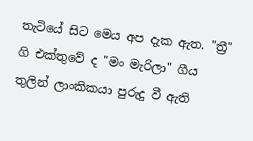තැටියේ සිට මෙය අප දැක ඇත. "ත්‍රී" ගි එක්තුවේ ද "මං මැරිලා" ගීය තුලින් ලාංකිකයා පුරුදු වී ඇති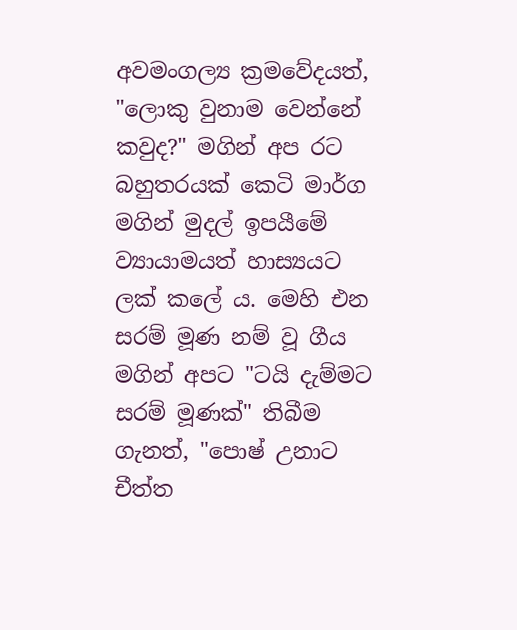අවමංගල්‍ය ක්‍රමවේදයත්, "ලොකු වුනාම වෙන්නේ කවුද?" මගින් අප රට බහුතරයක් කෙටි මාර්ග මගින් මුදල් ඉපයීමේ ව්‍යායාමයත් හාස්‍යයට ලක් කලේ ය. මෙහි එන සරම් මූණ නම් වූ ගීය මගින් අපට "ටයි දැම්මට සරම් මූණක්" තිබීම ගැනත්, "පොෂ් උනාට චීත්ත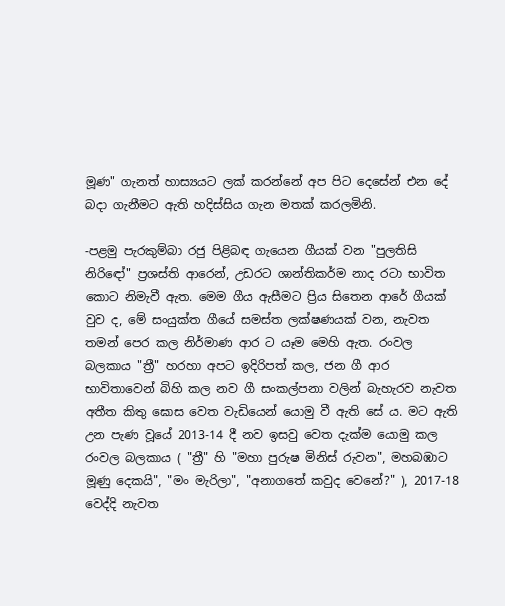මූණ" ගැනත් හාස්‍යයට ලක් කරන්නේ අප පිට දෙසේන් එන දේ බදා ගැනීමට ඇති හදිස්සිය ගැන මතක් කරලමිනි.

-පළමු පැරකුම්බා රජු පිළිබඳ ගැයෙන ගීයක් වන "පුලතිසි නිරිඳෝ" ප්‍රශස්ති ආරෙන්, උඩරට ශාන්තිකර්ම නාද රටා භාවිත කොට නිමැවී ඇත. මෙම ගීය ඇසීමට ප්‍රිය සිතෙන ආරේ ගීයක් වුව ද, මේ සංයුක්ත ගීයේ සමස්ත ලක්ෂණයක් වන, නැවත තමන් පෙර කල නිර්මාණ ආර ට යෑම මෙහි ඇත. රංවල බලකාය "ත්‍රී" හරහා අපට ඉදිරිපත් කල, ජන ගී ආර භාවිතාවෙන් බිහි කල නව ගී සංකල්පනා වලින් බැහැරව නැවත අතීත කිතු ඝොස වෙත වැඩියෙන් යොමු වී ඇති සේ ය. මට ඇති උන පැණ වූයේ 2013-14 දී නව ඉසවු වෙත දැක්ම යොමු කල රංවල බලකාය ( "ත්‍රී" හි "මහා පුරුෂ මිනිස් රුවන", මහබඹාට මූණු දෙකයි", "මං මැරිලා", "අනාගතේ කවුද වෙනේ?" ), 2017-18 වෙද්දි නැවත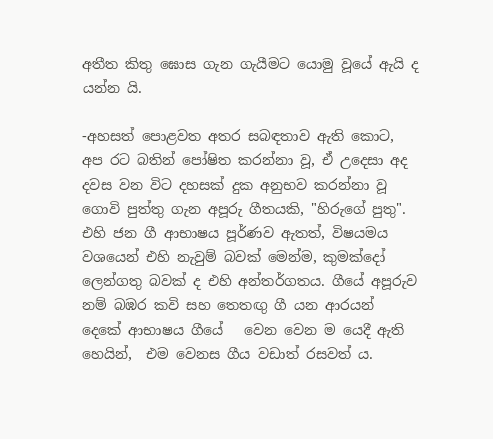අතීත කිතු ඝොස ගැන ගැයීමට යොමු වූයේ ඇයි ද යන්න යි.

-අහසත් පොළවත අතර සබඳතාව ඇති කොට, අප රට බතින් පෝෂිත කරන්නා වූ, ඒ උදෙසා අද දවස වන විට දහසක් දුක අනුභව කරන්නා වූ ගොවි පුත්තු ගැන අපූරු ගීතයකි, "හිරුගේ පුතු". එහි ජන ගී ආභාෂය පූර්ණව ඇතත්, විෂයමය වශයෙන් එහි නැවුම් බවක් මෙන්ම, කුමක්දෝ ලෙන්ගතු බවක් ද එහි අන්තර්ගතය. ගීයේ අපූරුව නම් බඹර කවි සහ තෙතඟු ගී යන ආරයන් දෙකේ ආභාෂය ගීයේ   වෙන වෙන ම යෙදී ඇති හෙයින්,  එම වෙනස ගීය වඩාත් රසවත් ය.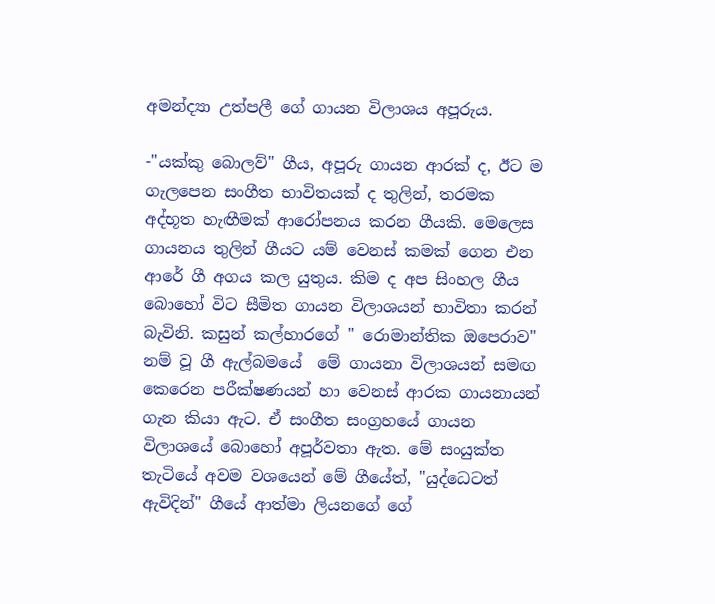අමන්ද්‍යා උත්පලී ගේ ගායන විලාශය අපූරුය.

-"යක්කු බොලව්" ගීය, අපූරු ගායන ආරක් ද, ඊට ම ගැලපෙන සංගීත භාවිතයක් ද තුලින්, තරමක අද්භූත හැඟීමක් ආරෝපනය කරන ගීයකි. මෙලෙස ගායනය තුලින් ගීයට යම් වෙනස් කමක් ගෙන එන ආරේ ගී අගය කල යුතුය. කිම ද අප සිංහල ගීය බොහෝ විට සීමිත ගායන විලාශයන් භාවිතා කරන් බැවිනි. කසුන් කල්හාරගේ " රොමාන්තික ඔපෙරාව" නම් වූ ගී ඇල්බමයේ  මේ ගායනා විලාශයන් සමඟ කෙරෙන පරීක්ෂණයන් හා වෙනස් ආරක ගායනායන් ගැන කියා ඇට. ඒ සංගීත සංග්‍රහයේ ගායන විලාශයේ බොහෝ අපූර්වතා ඇත. මේ සංයුක්ත තැටියේ අවම වශයෙන් මේ ගීයේත්, "යුද්ධෙටත් ඇවිදින්" ගීයේ ආත්මා ලියනගේ ගේ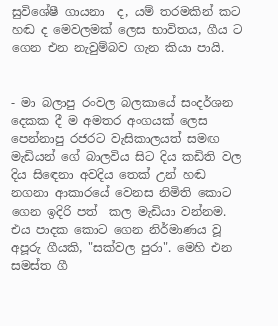සුවිශේෂී ගායනා  ද, යම් තරමකින් කට හඬ ද මෙවලමක් ලෙස භාවිතය, ගීය ට ගෙන එන නැවුම්බව ගැන කියා පායි.


- මා බලාපු රංවල බලකායේ සංදර්ශන දෙකක දී ම අමතර අංගයක් ලෙස පෙන්නාපු රජරට වැසිකාලයත් සමඟ මැඩියන් ගේ බාලවිය සිට දිය කඩිති වල දිය සිඳෙනා අවදිය තෙක් උන් හඬ නගනා ආකාරයේ වෙනස නිමිති කොට ගෙන ඉදිරි පත්  කල මැඩියා වන්නම. එය පාදක කොට ගෙන නිර්මාණය වූ අපූරු ගීයකි, "සක්වල පුරා". මෙහි එන සමස්ත ගී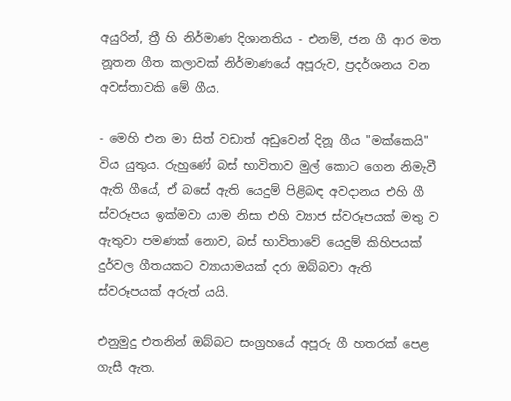අයුරින්, ත්‍රී හි නිර්මාණ දිශානතිය - එනම්, ජන ගී ආර මත නූතන ගීත කලාවක් නිර්මාණයේ අපූරුව, ප්‍රදර්ශනය වන අවස්තාවකි මේ ගීය.

- මෙහි එන මා සිත් වඩාත් අඩුවෙන් දිනූ ගීය "මක්කෙයි" විය යුතුය. රුහුණේ බස් භාවිතාව මුල් කොට ගෙන නිමැවී ඇති ගීයේ, ඒ බසේ ඇති යෙදුම් පිළිබඳ අවදානය එහි ගී ස්වරූපය ඉක්මවා යාම නිසා එහි ව්‍යාජ ස්වරූපයක් මතු ව ඇතුවා පමණක් නොව, බස් භාවිතාවේ යෙදුම් කිහිපයක් දුර්වල ගීතයකට ව්‍යායාමයක් දරා ඔබ්බවා ඇති ස්වරූපයක් අරුත් යයි.

එනුමුදු එතනින් ඔබ්බට සංග්‍රහයේ අපූරු ගී හතරක් පෙළ ගැසී ඇත.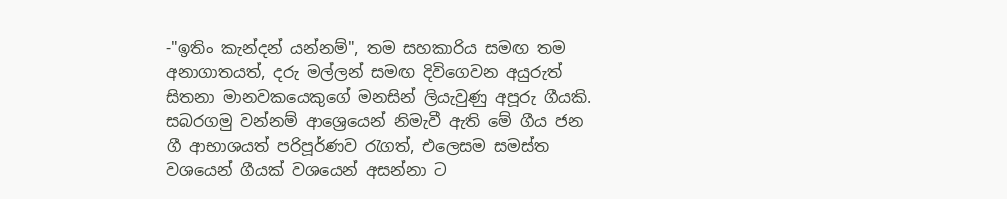-"ඉතිං කැන්දන් යන්නම්", තම සහකාරිය සමඟ තම අනාගාතයත්, දරු මල්ලන් සමඟ දිවිගෙවන අයුරුත් සිතනා මානවකයෙකුගේ මනසින් ලියැවුණු අපූරු ගීයකි. සබරගමු වන්නම් ආශ්‍රෙයෙන් නිමැවී ඇති මේ ගීය ජන ගී ආභාශයත් පරිපූර්ණව රැගත්, එලෙසම සමස්ත වශයෙන් ගීයක් වශයෙන් අසන්නා ට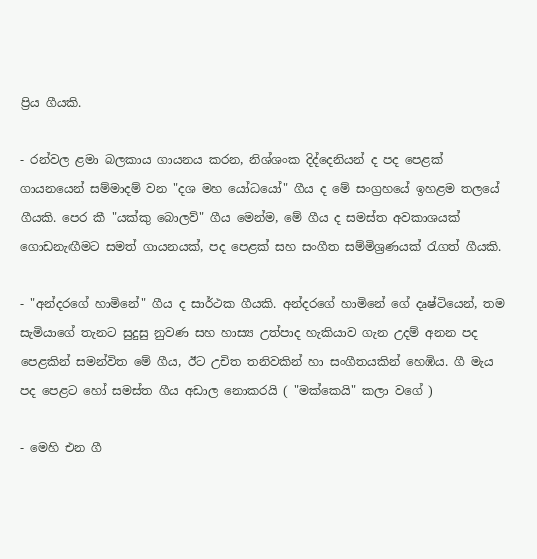ප්‍රිය ගීයකි.

- රන්වල ළමා බලකාය ගායනය කරන, නිශ්ශංක දිද්දෙනියන් ද පද පෙළක් ගායනයෙන් සම්මාදම් වන "දශ මහ යෝධයෝ" ගීය ද මේ සංග්‍රහයේ ඉහළම තලයේ ගීයකි. පෙර කී "යක්කු බොලව්" ගීය මෙන්ම, මේ ගීය ද සමස්ත අවකාශයක් ගොඩනැඟීමට සමත් ගායනයක්, පද පෙළක් සහ සංගීත සම්මිශ්‍රණයක් රැගත් ගීයකි.

- "අන්දරගේ හාමිනේ" ගීය ද සාර්ථක ගීයකි. අන්දරගේ හාමිනේ ගේ දෘෂ්ටියෙන්, තම සැමියාගේ තැනට සුදුසු නුවණ සහ හාස්‍ය උත්පාද හැකියාව ගැන උදම් අනන පද පෙළකින් සමන්විත මේ ගීය, ඊට උචිත තනිවකින් හා සංගීතයකින් හෙඹිය. ගී මැය පද පෙළට හෝ සමස්ත ගීය අඩාල නොකරයි ( "මක්කෙයි" කලා වගේ )

- මෙහි එන ගී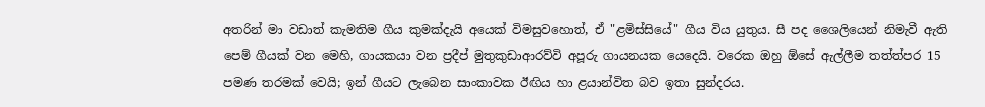අතරින් මා වඩාත් කැමතිම ගීය කුමක්දැයි අයෙක් විමසුවහොත්, ඒ "ළමිස්සියේ" ගීය විය යුතුය. සී පද ශෛලියෙන් නිමැවී ඇති පෙම් ගීයක් වන මෙහි, ගායකයා වන ප්‍රදීප් මුතුකුඩාආරව්වි අපූරු ගායනයක යෙදෙයි. වරෙක ඔහු ඕසේ ඇල්ලීම තත්ත්පර 15 පමණ තරමක් වෙයි; ඉන් ගී‍යට ලැබෙන සාංකාවක ඊඟිය හා ළයාන්විත බව ඉතා සුන්දරය.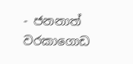- ජනනාත් වරකාගොඩ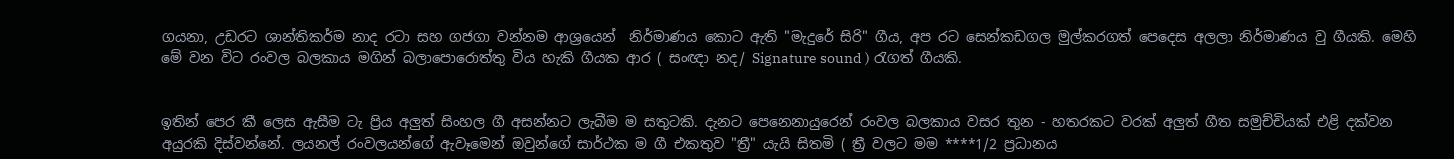ගයනා, උඩරට ශාන්තිකර්ම නාද රටා සහ ගජගා වන්නම ආශ්‍රයෙන්  නිර්මාණය කොට ඇති "මැදුරේ සිරි" ගීය, අප රට සෙන්කඩගල මුල්කරගත් පෙදෙස අලලා නිර්මාණය වු ගීයකි. මෙහි මේ වන විට රංවල බලකාය මගින් බලාපොරොත්තු විය හැකි ගීයක ආර ( සංඥා නද/ Signature sound ) රැගත් ගීයකි.


ඉතින් පෙර කී ලෙස ඇසීම ටැ ප්‍රිය අලුත් සිංහල ගී අසන්නට ලැබීම ම සතුටකි. දැනට පෙනෙනායුරෙන් රංවල බලකාය වසර තුන - හතරකට වරක් අලුත් ගීත සමුච්චියක් එළි දක්වන අයුරකි දිස්වන්නේ. ලයනල් රංවලයන්ගේ ඇවෑමෙන් ඔවුන්ගේ සාර්ථක ම ගී එකතුව "ත්‍රී" යැයි සිතමි ( ත්‍රී වලට මම ****1/2 ප්‍රධානය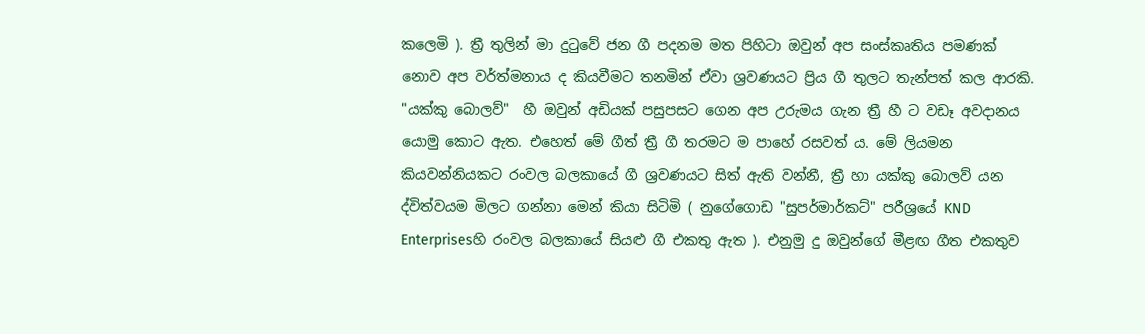කලෙමි ). ත්‍රී තුලින් මා දුටුවේ ජන ගී පදනම මත පිහිටා ඔවුන් අප සංස්කෘතිය පමණක් නොව අප වර්ත්මනාය ද කියවීමට තනමින් ඒවා ශ්‍රවණයට ප්‍රිය ගී තුලට තැන්පත් කල ආරකි. "යක්කු බොලව්"  හී ඔවුන් අඩියක් පසුපසට ගෙන අප උරුමය ගැන ත්‍රී හී ට වඩෑ අවදානය යොමු කොට ඇත. එහෙත් මේ ගීත් ත්‍රී ගී තරමට ම පාහේ රසවත් ය. මේ ලියමන කියවන්නියකට රංවල බලකායේ ගී ශ්‍රවණයට සිත් ඇති වන්නී, ත්‍රී හා යක්කු බොලව් යන ද්විත්වයම මිලට ගන්නා මෙන් කියා සිටිමි ( නුගේගොඩ "සුපර්මාර්කට්" පරීශ්‍රයේ KND Enterprisesහි රංවල බලකායේ සියළු ගී එකතු ඇත ). එනුමු දු ඔවුන්ගේ මීළඟ ගීත එකතුව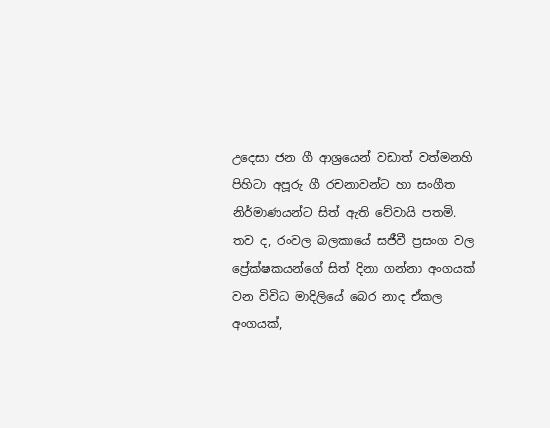උදෙසා ජන ගී ආශ්‍රයෙන් වඩාත් වත්මනහි පිහිටා අපූරු ගී රචනාවන්ට හා සංගීත නිර්මාණයන්ට සිත් ඇති වේවායි පතමි. තව ද, රංවල බලකායේ සජීවී ප්‍රසංග වල ප්‍රේක්ෂකයන්ගේ සිත් දිනා ගන්නා අංගයක් වන විවිධ මාදිලියේ බෙර නාද ඒකල අංගයක්,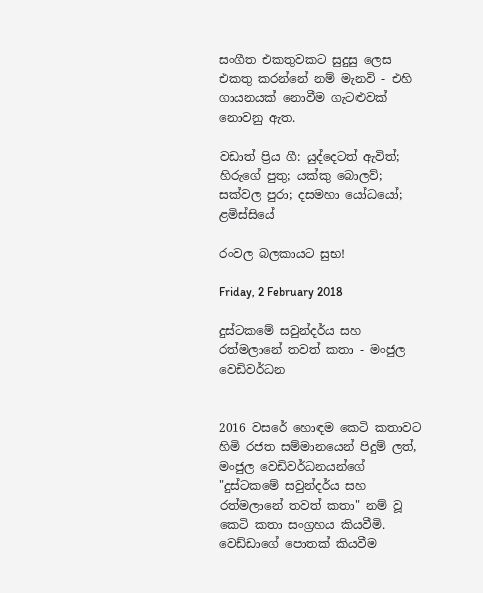සංගීත එකතුවකට සුදුසු ලෙස එකතු කරන්නේ නම් මැනවි - එහි ගායනයක් නොවීම ගැටළුවක් නොවනු ඇත.

වඩාත් ප්‍රිය ගී: යුද්දෙටත් ඇවිත්; හිරුගේ පුතු; යක්කු බොලව්; සක්වල පුරා; දසමහා යෝධයෝ; ළමිස්සියේ

රංවල බලකායට සුභ!

Friday, 2 February 2018

දුස්ටකමේ සවුන්දර්ය සහ රත්මලානේ තවත් කතා - මංජුල වෙඩිවර්ධන


2016 වසරේ හොඳම කෙටි කතාවට හිමි රජත සම්මානයෙන් පිදුම් ලත්, මංජුල වෙඩිවර්ධනයන්ගේ "දුස්ටකමේ සවුන්දර්ය සහ රත්මලානේ තවත් කතා" නම් වූ කෙටි කතා සංග්‍රහය කියවීමි. වෙඩ්ඩාගේ පොතක් කියවීම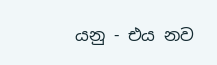යනු - එය නව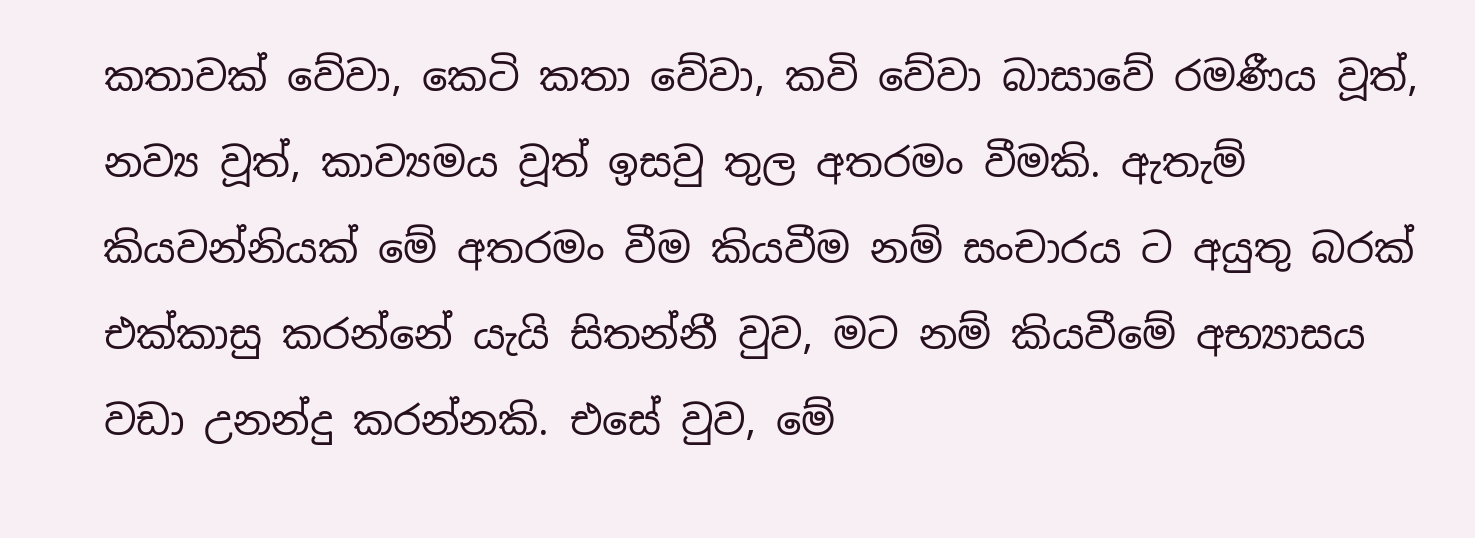කතාවක් වේවා, කෙටි කතා වේවා, කවි වේවා බාසාවේ රමණීය වූත්, නව්‍ය වූත්, කාව්‍යමය වූත් ඉසවු තුල අතරමං වීමකි. ඇතැම් කියවන්නියක් මේ අතරමං වීම කියවීම නම් සංචාරය ට අයුතු බරක් එක්කාසු කරන්නේ යැයි සිතන්නී වුව, මට නම් කියවීමේ අභ්‍යාසය වඩා උනන්දු කරන්නකි. එසේ වුව, මේ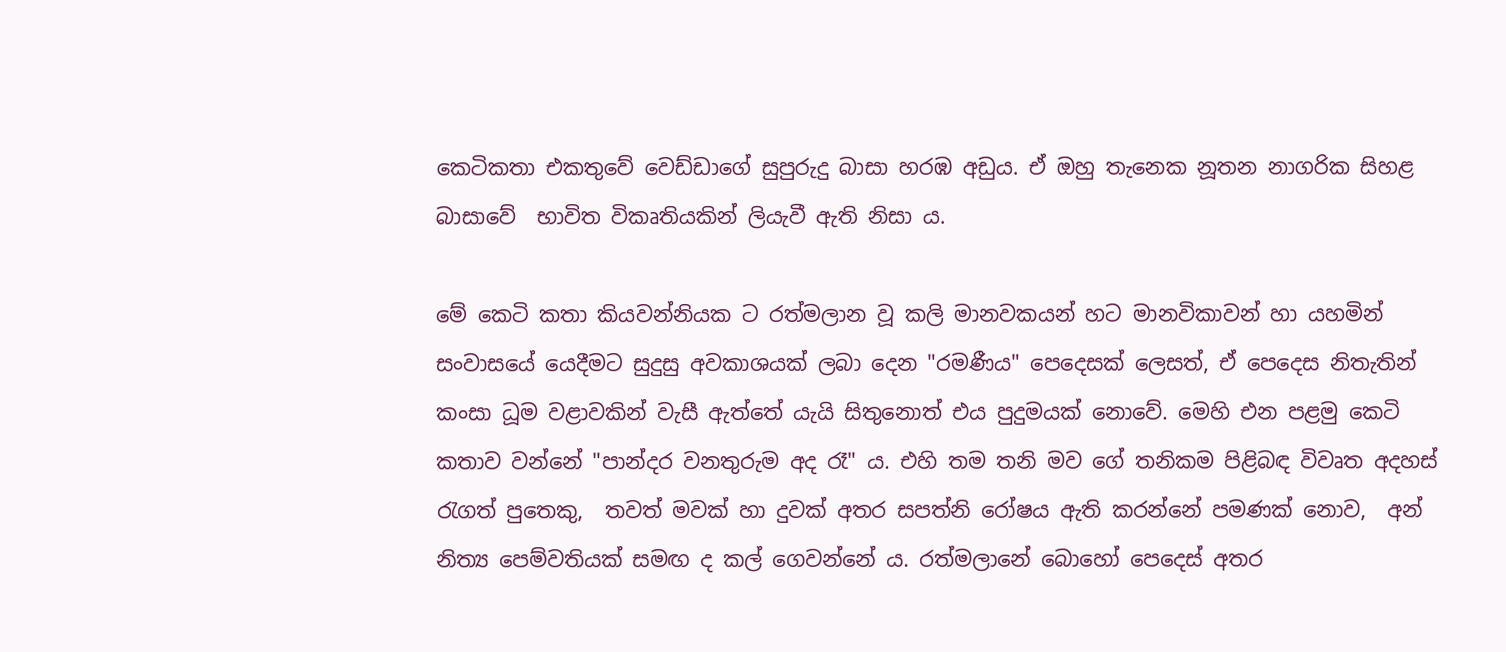කෙටිකතා එකතුවේ වෙඩ්ඩාගේ සුපුරුදු බාසා හරඹ අඩුය. ඒ ඔහු තැනෙක නූතන නාගරික සිහළ බාසාවේ  භාවිත විකෘතියකින් ලියැවී ඇති නිසා ය.

මේ කෙටි කතා කියවන්නියක ට රත්මලාන වූ කලි මානවකයන් හට මානවිකාවන් හා යහමින් සංවාසයේ යෙදීමට සුදුසු අවකාශයක් ලබා දෙන "රමණීය" පෙදෙසක් ලෙසත්, ඒ පෙදෙස නිතැතින් කංසා ධූම වළාවකින් වැසී ඇත්තේ යැයි සිතුනොත් එය පුදුමයක් නොවේ. මෙහි එන පළමු කෙටි කතාව වන්නේ "පාන්දර වනතුරුම අද රෑ" ය. එහි තම තනි මව ගේ තනිකම පිළිබඳ විවෘත අදහස් රැගත් පුතෙකු,  තවත් මවක් හා දුවක් අතර සපත්නි රෝෂය ඇති කරන්නේ පමණක් නොව,  අන් නිත්‍ය පෙම්වතියක් සමඟ ද කල් ගෙවන්නේ ය. රත්මලානේ බොහෝ පෙදෙස් අතර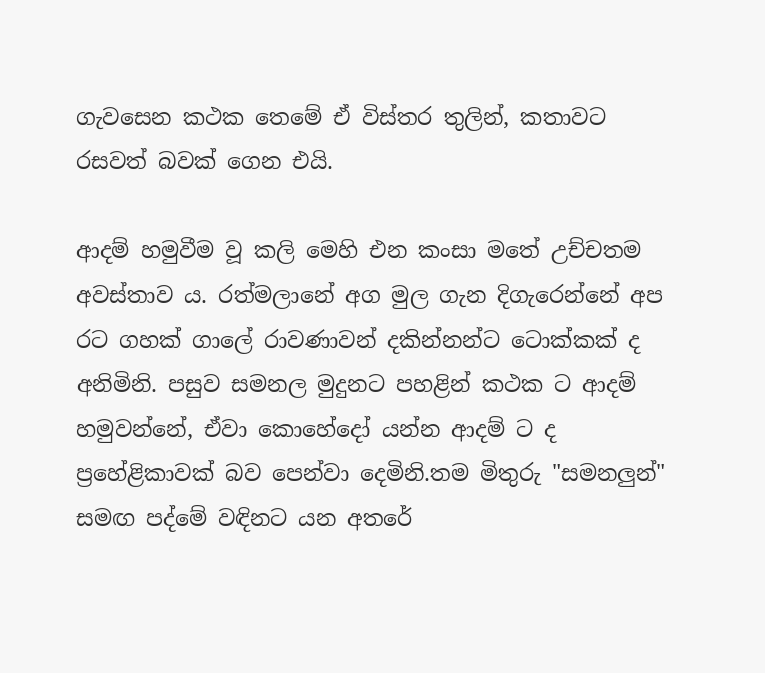ගැවසෙන කථක තෙමේ ඒ විස්තර තුලින්, කතාවට රසවත් බවක් ගෙන එයි.

ආදම් හමුවීම වූ කලි මෙහි එන කංසා මතේ උච්චතම අවස්තාව ය. රත්මලානේ අග මුල ගැන දිගැරෙන්නේ අප රට ගහක් ගාලේ රාවණාවන් දකින්නන්ට ටොක්කක් ද අනිමිනි. පසුව සමනල මුදුනට පහළින් කථක ට ආදම් හමුවන්නේ, ඒවා කොහේදෝ යන්න ආදම් ට ද ප්‍රහේළිකාවක් බව පෙන්වා දෙමිනි.තම මිතුරු "සමනලුන්" සමඟ පද්මේ වඳිනට යන අතරේ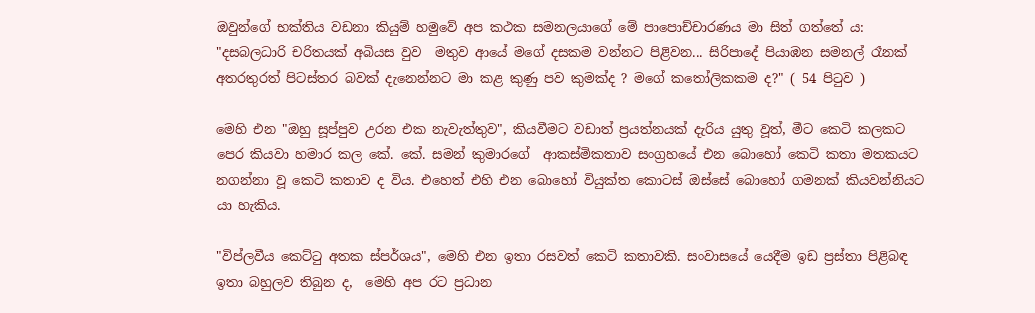ඔවුන්ගේ භක්තිය වඩනා කියුම් හමුවේ අප කථක සමනලයාගේ මේ පාපොච්චාරණය මා සිත් ගත්තේ ය:
"දසබලධාරි චරිතයක් අබියස වුව  මතුව ආයේ මගේ දසකම වන්නට පිළිවන... සිරිපාදේ පියාඹන සමනල් රෑනක් අතරතුරත් පිටස්තර බවක් දැනෙන්නට මා කළ කුණු පව කුමක්ද ? මගේ කතෝලිකකම ද?" ( 54 පිටුව )

මෙහි එන "ඔහු සූප්පුව උරන එක නැවැත්තුව", කියවීමට වඩාත් ප්‍රයත්නයක් දැරිය යුතු වූත්, මීට කෙටි කලකට පෙර කියවා හමාර කල කේ. කේ. සමන් කුමාරගේ  ආකස්මිකතාව සංග්‍රහයේ එන බොහෝ කෙටි කතා මතකයට නගන්නා වූ කෙටි කතාව ද විය. එහෙත් එහි එන බොහෝ වියුක්ත කොටස් ඔස්සේ බොහෝ ගමනක් කියවන්නියට  යා හැකිය.

"විප්ලවීය කෙට්ටු අතක ස්පර්ශය", මෙහි එන ඉතා රසවත් කෙටි කතාවකි. සංවාසයේ යෙදීම ඉඩ ප්‍රස්තා පිළිබඳ ඉතා බහුලව තිබුන ද,  මෙහි අප රට ප්‍රධාන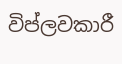විප්ලවකාරී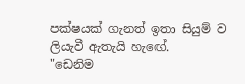පක්ෂයක් ගැනත් ඉතා සියුම් ව ලියැවී ඇතැයි හැඟේ.
"ඩෙනිම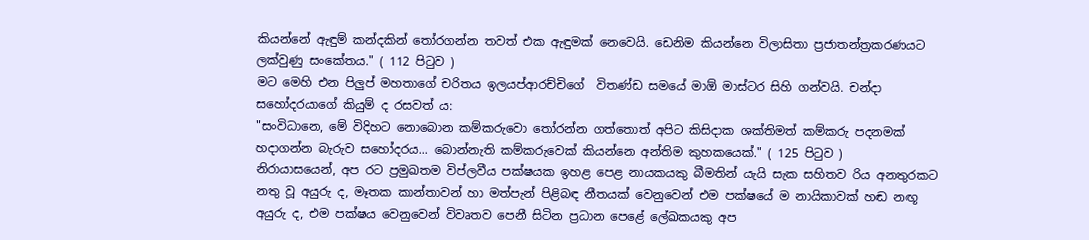කියන්නේ ඇඳුම් කන්දකින් තෝරගන්න තවත් එක ඇඳුමක් නෙවෙයි. ඩෙනිම කියන්නෙ විලාසිතා ප්‍රජාතන්ත්‍රකරණයට ලක්වුණු සංකේතය." ( 112 පිටුව )
මට මෙහි එන පිලුප් මහතාගේ චරිතය ඉලයප්ආරච්චිගේ  විතණ්ඩ සමයේ මාඕ මාස්ටර සිහි ගන්වයි. චන්දා සහෝදරයාගේ කියුම් ද රසවත් ය:
"සංවිධානෙ, මේ විදිහට නොබොන කම්කරුවො තෝරන්න ගත්තොත් අපිට කිසිදාක ශක්තිමත් කම්කරු පදනමක් හදාගන්න බැරුව සහෝදරය... බොන්නැති කම්කරුවෙක් කියන්නෙ අන්තිම කුහකයෙක්." ( 125 පිටුව )
නිරායාසයෙන්, අප රට ප්‍රමුඛතම විප්ලවීය පක්ෂයක ඉහළ පෙළ නායකයකු බීමතින් යැයි සැක සහිතව රිය අනතුරකට නතු වූ අයුරු ද, මෑතක කාන්තාවන් හා මත්පැන් පිළිබඳ නීතයක් වෙනුවෙන් එම පක්ෂයේ ම නායිකාවක් හඬ නඟූ අයුරු ද, එම පක්ෂය වෙනුවෙන් විවෘතව පෙනී සිටින ප්‍රධාන පෙළේ ලේඛකයකු අප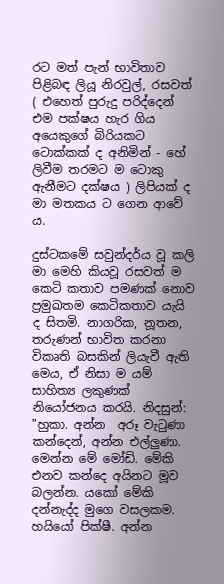රට මත් පැන් භාවිතාව පිළිබඳ ලියූ නිරවුල්, රසවත් ( එහෙත් පුරුදු පරිද්දෙන් එම පක්ෂය හැර ගිය අයෙකුගේ බිරියකට ටොක්කක් ද අනිමින් - හේ ලිවීම තරමට ම ටොකු ඇනීමට දක්ෂය ) ලිපියක් ද මා මතකය ට ගෙන ආවේ ය.

දුස්ටකමේ සවුන්දර්ය වූ කලි මා මෙහි කියවූ රසවත් ම කෙටි කතාව පමණක් නොව  ප්‍රමුඛතම කෙටිකතාව යැයි ද සිතමි. නාගරික, නූතන, තරුණන් භාවිත කරනා විකෘති බසකින් ලියැවී ඇති මෙය, ඒ නිසා ම යම් සාහිත්‍ය ලකුණක් නියෝජනය කරයි. නිදසුන්:
"හුකා. අන්න  අරූ වැටුණා කන්දෙන්, අන්න එල්ලුණා. මෙන්න මේ මෝඩි. මේකි එනව කන්දෙ අයිනට මූව බලන්න. යකෝ මේකි දන්නැද්ද මුගෙ වසලකම. හයියෝ පික්ෂී. අන්න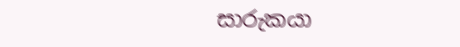සාරුකයා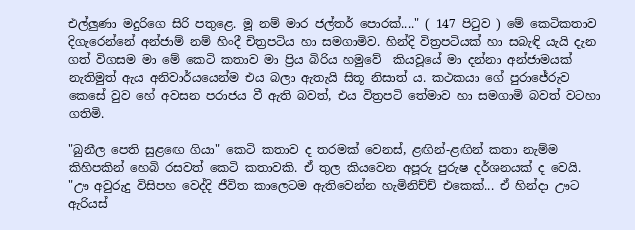එල්ලුණා මදුරිගෙ සිරි පතුළෙ. මූ නම් මාර ජල්තර් පොරක්...." ( 147 පිටුව ) මේ කෙටිකතාව දිගැරෙන්නේ අන්ජාම් නම් හිංදී චිත්‍රපටිය හා සමගාමිව. හින්දි විත්‍රපටියක් හා සබැඳි යැයි දැන ගත් විගසම මා මේ කෙටි කතාව මා ප්‍රිය බිරිය හමුවේ  කියවූයේ මා දන්නා අන්ජාමයක් නැතිමුත් ඇය අනිවාර්යයෙන්ම එය බලා ඇතැයි සිතූ නිසාත් ය. කථකයා ගේ පුරාජේරුව කෙසේ වුව හේ අවසන පරාජය වී ඇති බවත්, එය විත්‍රපටි තේමාව හා සමගාමි බවත් වටහා ගතිමි.

"බුනීල පෙති සුළඟෙ ගියා" කෙටි කතාව ද තරමක් වෙනස්, ළඟින්-ළඟින් කතා නැම්ම කිහිපකින් හෙබි රසවත් කෙටි කතාවකි. ඒ තුල කියවෙන අපූරු පුරුෂ දර්ශනයක් ද වෙයි.
"ඌ අවුරුදු විසිපහ වෙද්දි ජීවිත කාලෙටම ඇතිවෙන්න හැමිනිච්ච් එකෙක්... ඒ හින්දා ඌට ඇරියස්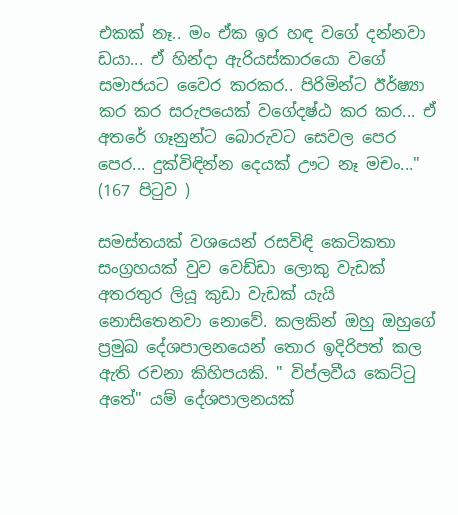එකක් නෑ.. මං ඒක ඉර හඳ වගේ දන්නවා ඩයා... ඒ හින්දා ඇරියස්කාරයො වගේ සමාජයට වෛර කරකර.. පිරිමින්ට ඊර්ෂ්‍යා කර කර සරුපයෙක් වගේදෂ්ඨ කර කර... ඒ අතරේ ගෑනුන්ට බොරුවට සෙවල පෙර පෙර... දුක්විඳින්න දෙයක් ඌට නෑ මචං..." (167 පිටුව )

සමස්තයක් වශයෙන් රසවිඳි කෙටිකතා සංග්‍රහයක් වුව වෙඩ්ඩා ලොකු වැඩක් අතරතුර ලියූ කුඩා වැඩක් යැයි නොසිතෙනවා නොවේ. කලකින් ඔහු ඔහුගේ ප්‍රමුඛ දේශපාලනයෙන් තොර ඉදිරිපත් කල ඇති රචනා කිහිපයකි. " විප්ලවීය කෙට්ටු අතේ" යම් දේශපාලනයක්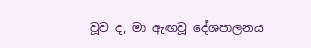වූව ද, මා ඇඟවූ දේශපාලනය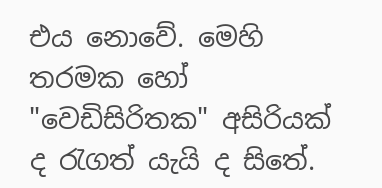එය නොවේ. මෙහි තරමක හෝ "වෙඩිසිරිතක" අසිරියක් ද රැගත් යැයි ද සිතේ.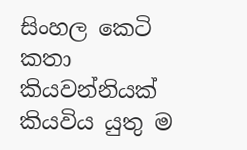සිංහල කෙටි කතා කියවන්නියක් කියවිය යුතු ම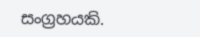සංග්‍රහයකි.